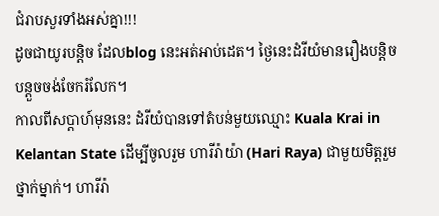ជំរាបសួរទាំងអស់គ្នា!!!
ដូចជាយូរបន្តិច ដែលblog នេះអត់អាប់ដេត។ ថ្ងៃនេះដំរីយំមានរឿងបន្តិចបន្តួចចង់ចែករំលែក។
កាលពីសប្តាហ៍មុននេះ ដំរីយំបានទៅតំបន់មួយឈ្មោះ Kuala Krai in Kelantan State ដើម្បីចូលរួម ហារីរ៉ាយ៉ា (Hari Raya) ជាមួយមិត្តរួមថ្នាក់ម្នាក់។ ហារីរ៉ា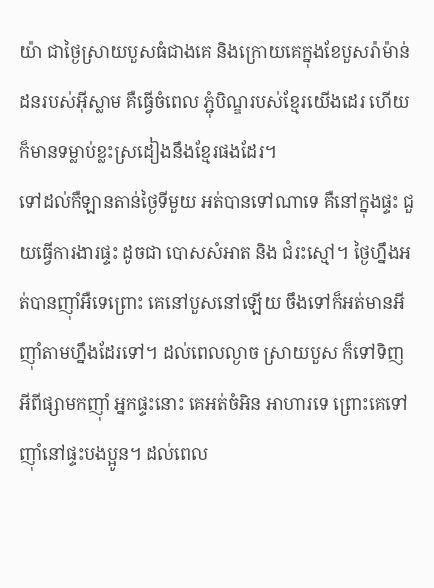យ៉ា ជាថ្ងៃស្រាយបួសធំជាងគេ និងក្រោយគេក្នុងខែបួសរ៉ាម៉ាន់ដនរបស់អ៊ីស្លាម គឺធ្វើចំពេល ភ្ជុំបិណ្ឌរបស់ខ្មែរយើងដេរ ហើយក៏មានទម្លាប់ខ្លះស្រដៀងនឹងខ្មែរផងដែរ។
ទៅដល់កឺឡានតាន់ថ្ងៃទីមួយ អត់បានទៅណាទេ គឺនៅក្នុងផ្ទះ ជួយធ្វើការងារផ្ទះ ដូចជា បោសសំអាត និង ជំរះស្មៅ។ ថ្ងៃហ្នឹងអត់បានញ៉ាំអឺទេព្រោះ គេនៅបួសនៅឡើយ ចឹងទៅក៏អត់មានអីញ៉ាំតាមហ្នឹងដែរទៅ។ ដល់ពេលល្ងាច ស្រាយបួស ក៏ទៅទិញអីពីផ្សាមកញ៉ាំ អ្នកផ្ទះនោះ គេអត់ចំអិន អាហារទេ ព្រោះគេទៅញ៉ាំនៅផ្ទះបងប្អូន។ ដល់ពេល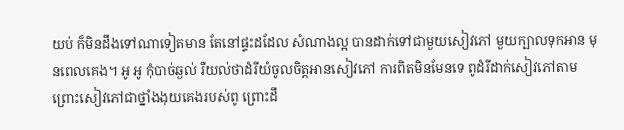យប់ ក៏មិនដឹងទៅណាទៀតមាន តែនៅផ្ទះដដែល សំណាងល្អ បានដាក់ទៅជាមួយសៀវភៅ មួយក្បាលទុកអាន មុនពេលគេង។ អូ អូ កុំបាច់ឆ្ងល់ រឺយល់ថាដំរីយំចូលចិត្តអានសៀវភៅ ការពិតមិនមែនទេ ពូដំរីដាក់សៀវភៅតាមព្រោះសៀវភៅជាថ្នាំងងុយគេងរបស់ពូ ព្រោះដឹ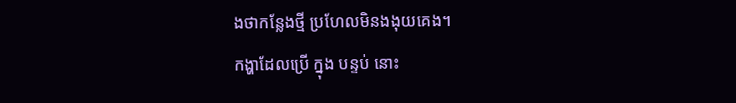ងថាកន្លែងថ្មី ប្រហែលមិនងងុយគេង។
កង្ហាដែលប្រើ ក្នុង បន្ទប់ នោះ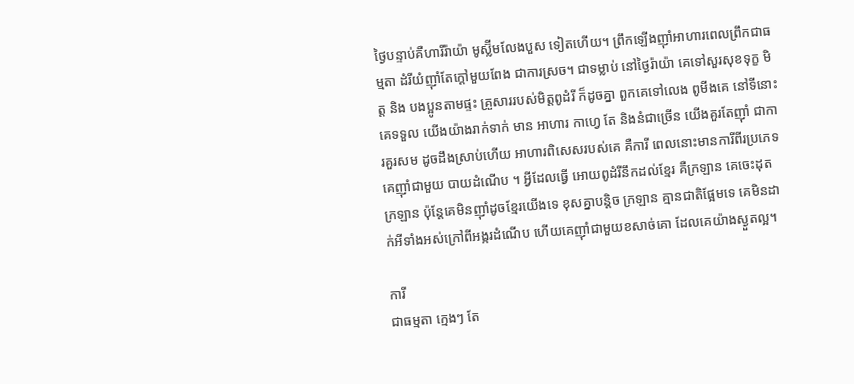ថ្ងៃបន្ទាប់គឺហារីរ៉ាយ៉ា មូស្ល៊ីមលែងបួស ទៀតហើយ។ ព្រឹកឡើងញ៉ាំអាហារពេលព្រឹកជាធម្មតា ដំរីយំញ៉ាំតែក្តៅមួយពែង ជាការស្រច។ ជាទម្លាប់ នៅថ្ងៃរ៉ាយ៉ា គេទៅសួរសុខទុក្ខ មិត្ត និង បងប្អូនតាមផ្ទះ គ្រួសាររបស់មិត្តពូដំរី ក៏ដូចគ្នា ពួកគេទៅលេង ពូមីងគេ នៅទីនោះ គេទទួល យើងយ៉ាងរាក់ទាក់ មាន អាហារ កាហេ្វ តែ និងនំជាច្រើន យើងគួរតែញ៉ាំ ជាការគួរសម ដូចដឹងស្រាប់ហើយ អាហារពិសេសរបស់គេ គឺការី ពេលនោះមានការីពីរប្រភេទ គេញ៉ាំជាមួយ បាយដំណើប ។ អ្វីដែលធ្វើ អោយពូដំរីនឹកដល់ខ្មែរ គឺក្រឡាន គេចេះដុត ក្រឡាន ប៉ុន្តែគេមិនញ៉ាំដូចខ្មែរយើងទេ ខុសគ្នាបន្តិច ក្រឡាន គ្មានជាតិផ្អែមទេ គេមិនដាក់អីទាំងអស់ក្រៅពីអង្ករដំណើប ហើយគេញ៉ាំជាមួយខសាច់គោ ដែលគេយ៉ាងស្ងួតល្អ។

ការី
ជាធម្មតា ក្មេងៗ តែ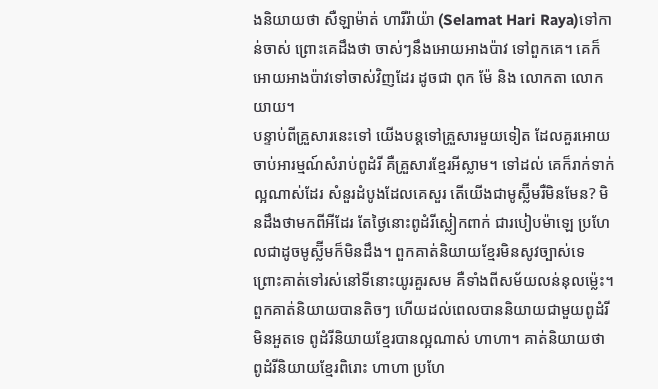ងនិយាយថា សឺឡាម៉ាត់ ហារីរ៉ាយ៉ា (Selamat Hari Raya)ទៅកាន់ចាស់ ព្រោះគេដឹងថា ចាស់ៗនឹងអោយអាងប៉ាវ ទៅពួកគេ។ គេក៏អោយអាងប៉ាវទៅចាស់វិញដែរ ដូចជា ពុក ម៉ែ និង លោកតា លោកយាយ។
បន្ទាប់ពីគ្រួសារនេះទៅ យើងបន្តទៅគ្រួសារមួយទៀត ដែលគួរអោយចាប់អារម្មណ៍សំរាប់ពូដំរី គឺគ្រួសារខ្មែរអីស្លាម។ ទៅដល់ គេក៏រាក់ទាក់ ល្អណាស់ដែរ សំនួរដំបូងដែលគេសួរ តើយើងជាមូស្ល៊ីមរឺមិនមែន? មិនដឹងថាមកពីអីដែរ តែថ្ងៃនោះពូដំរីស្លៀកពាក់ ជារបៀបម៉ាឡេ ប្រហែលជាដូចមូស្ល៊ីមក៏មិនដឹង។ ពួកគាត់និយាយខ្មែរមិនសូវច្បាស់ទេ ព្រោះគាត់ទៅរស់នៅទីនោះយូរគួរសម គឺទាំងពីសម័យលន់នុលម្ល៉េះ។ ពួកគាត់និយាយបានតិចៗ ហើយដល់ពេលបាននិយាយជាមួយពូដំរី មិនអួតទេ ពូដំរីនិយាយខ្មែរបានល្អណាស់ ហាហា។ គាត់និយាយថា ពូដំរីនិយាយខ្មែរពិរោះ ហាហា ប្រហែ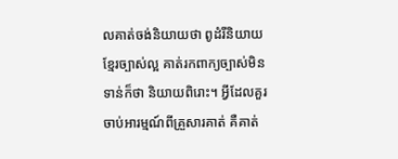លគាត់ចង់និយាយថា ពូដំរីនិយាយខ្មែរច្បាស់ល្អ គាត់រកពាក្យច្បាស់មិនទាន់ក៏ថា និយាយពិរោះ។ អ្វីដែលគួរចាប់អារម្មណ៍ពីគ្រួសារគាត់ គឺគាត់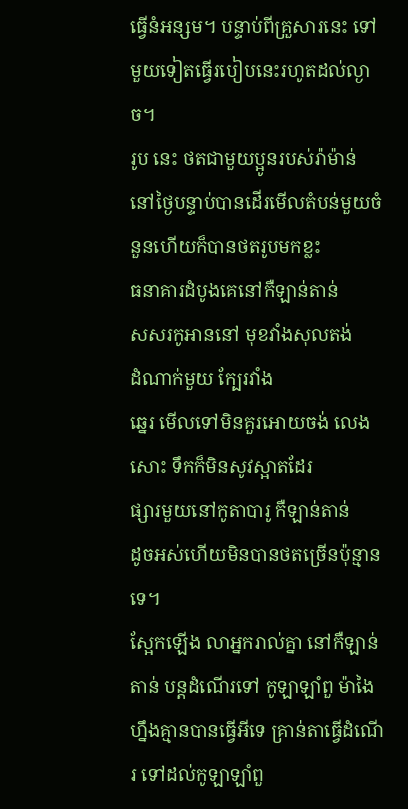ធ្វើនំអន្សម។ បន្ទាប់ពីគ្រួសារនេះ ទៅមួយទៀតធ្វើរបៀបនេះរហូតដល់ល្ងាច។
រូប នេះ ថតជាមួយប្អូនរបស់រ៉ាម៉ាន់
នៅថ្ងៃបន្ទាប់បានដើរមើលតំបន់មួយចំនួនហើយក៏បានថតរូបមកខ្លះ
ធនាគារដំបូងគេនៅកឺឡាន់តាន់
សសរកូអាននៅ មុខវាំងសុលតង់
ដំណាក់មួយ ក្បែរវាំង
ឆ្នេរ មើលទៅមិនគួរអោយចង់ លេងសោះ ទឹកក៏មិនសូវស្អាតដែរ
ផ្សារមួយនៅកូតាបារូ កឺឡាន់តាន់
ដូចអស់ហើយមិនបានថតច្រើនប៉ុន្មានទេ។
ស្អែកឡើង លាអ្នករាល់គ្នា នៅកឺឡាន់តាន់ បន្តដំណើរទៅ កូឡាឡាំពួ ម៉ាងៃហ្នឹងគ្មានបានធ្វើអីទេ គ្រាន់តាធ្វើដំណើរ ទៅដល់កូឡាឡាំពួ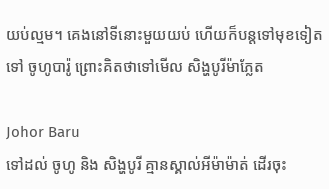យប់ល្មម។ គេងនៅទីនោះមួយយប់ ហើយក៏បន្តទៅមុខទៀត ទៅ ចូហូបារ៉ូ ព្រោះគិតថាទៅមើល សិង្ហបូរីម៉ាភ្លែត

Johor Baru
ទៅដល់ ចូហូ និង សិង្ហបូរី គ្មានស្គាល់អីម៉ាម៉ាត់ ដើរចុះ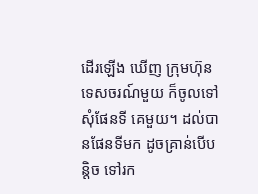ដើរឡើង ឃើញ ក្រុមហ៊ុនទេសចរណ៍មួយ ក៏ចូលទៅសុំផែនទី គេមួយ។ ដល់បានផែនទីមក ដូចគ្រាន់បើបន្តិច ទៅរក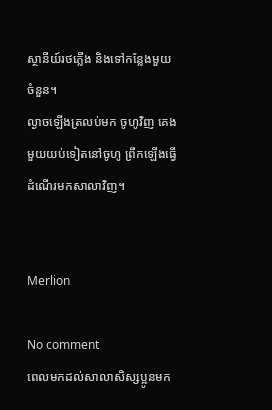ស្ថានីយ៍រថភ្លើង និងទៅកន្លែងមួយចំនួន។
ល្ងាចឡើងត្រលប់មក ចូហូវិញ គេងមួយយប់ទៀតនៅចូហូ ព្រឹកឡើងធ្វើដំណើរមកសាលាវិញ។


Merlion

No comment
ពេលមកដល់សាលាសិស្សប្អូនមក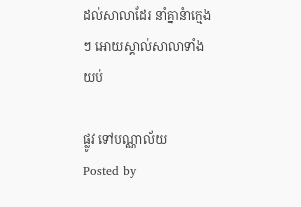ដល់សាលាដែរ នាំគ្នានំាក្មេងៗ អោយស្គាល់សាលាទាំងយប់

ផ្លូវ ទៅបណ្ណាល័យ
Posted by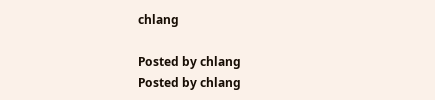chlang

Posted by chlang
Posted by chlang